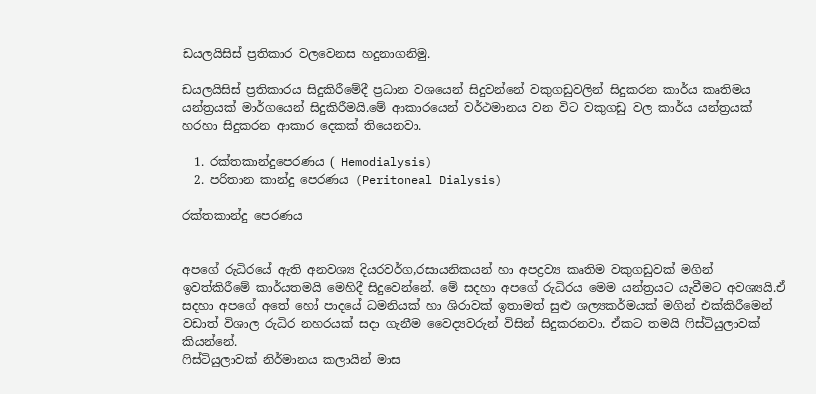ඩයලයිසිස් ප්‍රතිකාර වලවෙනස හදුනාගනිමු.

ඩයලයිසිස් ප්‍රතිකාරය සිදුකිරීමේදී ප්‍රධාන වශයෙන් සිදුවන්නේ වකුගඩුවලින් සිදුකරන කාර්ය කෘතිමය යන්ත්‍රයක් මාර්ගයෙන් සිදුකිරීමයි.මේ ආකාරයෙන් වර්ථමානය වන විට වකුගඩු වල කාර්ය යන්ත්‍රයක් හරහා සිදුකරන ආකාර දෙකක් තියෙනවා.

  1. රක්තකාන්දුපෙරණය ( Hemodialysis)
  2. පරිතාන කාන්දු පෙරණය (Peritoneal Dialysis)

රක්තකාන්දු පෙරණය


අපගේ රුධිරයේ ඇති අනවශ්‍ය දියරවර්ග,රසායනිකයන් හා අපද්‍රව්‍ය කෘතිම වකුගඩුවක් මගින් ඉවත්කිරීමේ කාර්යතමයි මෙහිදී සිදුවෙන්නේ. මේ සදහා අපගේ රුධිරය මෙම යන්ත්‍රයට යැවීමට අවශ්‍යයි.ඒ සදහා අපගේ අතේ හෝ පාදයේ ධමනියක් හා ශිරාවක් ඉතාමත් සුළු ශල්‍යකර්මයක් මගින් එක්කිරීමෙන් වඩාත් විශාල රුධිර නහරයක් සදා ගැනීම වෛද්‍යවරුන් විසින් සිදුකරනවා. ඒකට තමයි ෆිස්ටියුලාවක් කියන්නේ.
ෆිස්ටියුලාවක් නිර්මානය කලායින් මාස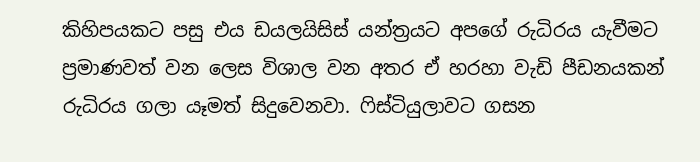කිහිපයකට පසු එය ඩයලයිසිස් යන්ත්‍රයට අපගේ රුධිරය යැවීමට ප්‍රමාණවත් වන ලෙස විශාල වන අතර ඒ හරහා වැඩි පීඩනයකන් රුධිරය ගලා යෑමත් සිදුවෙනවා. ෆිස්ටියුලාවට ගසන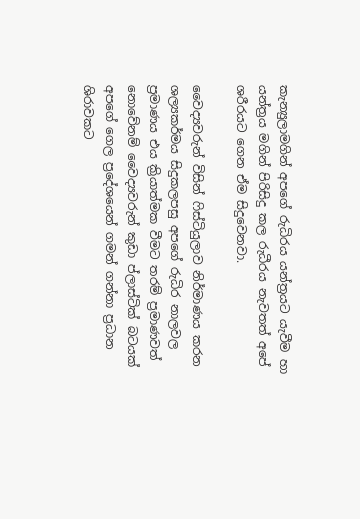කැන්‍යුලාමගින් අපගේ රුධිරය යන්ත්‍රයට යැවීම හා යන්ත්‍රය මගින් පිරිසිදු කල රුධීරය නැවතත් අපේ ශරීරයට ගෙන ඒම සිදුවෙනවා.

වෛද්‍යවරුන් විසින් ෆිස්ටියුලාව නිර්මාණය කරන ශල්‍යකර්මය සිදුකලපසු අපගේ රුධිර නාලවල ප්‍රමාණය එය ක්‍රියාත්මක වීමට තරම් ප්‍රමාණවත් නොවේනම් වෛද්‍යවරුන් කුඩා ප්ලාස්ටික් බටයක් අපගේ ගෙල ප්‍රදේශයෙන් ගමන් ගන්නා ප්‍රධාන ශිරාවකට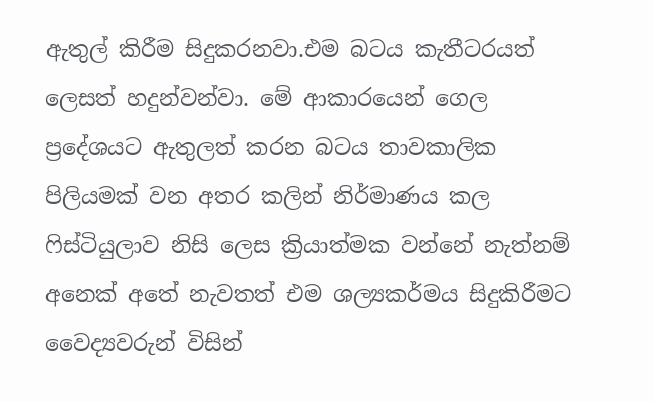ඇතුල් කිරීම සිදුකරනවා.එම බටය කැතීටරයත් ලෙසත් හදුන්වන්වා. මේ ආකාරයෙන් ගෙල ප්‍රදේශයට ඇතුලත් කරන බටය තාවකාලික පිලියමක් වන අතර කලින් නිර්මාණය කල ෆිස්ටියුලාව නිසි ලෙස ක්‍රියාත්මක වන්නේ නැත්නම් අනෙක් අතේ නැවතත් එම ශල්‍යකර්මය සිදුකිරීමට වෛද්‍යවරුන් විසින්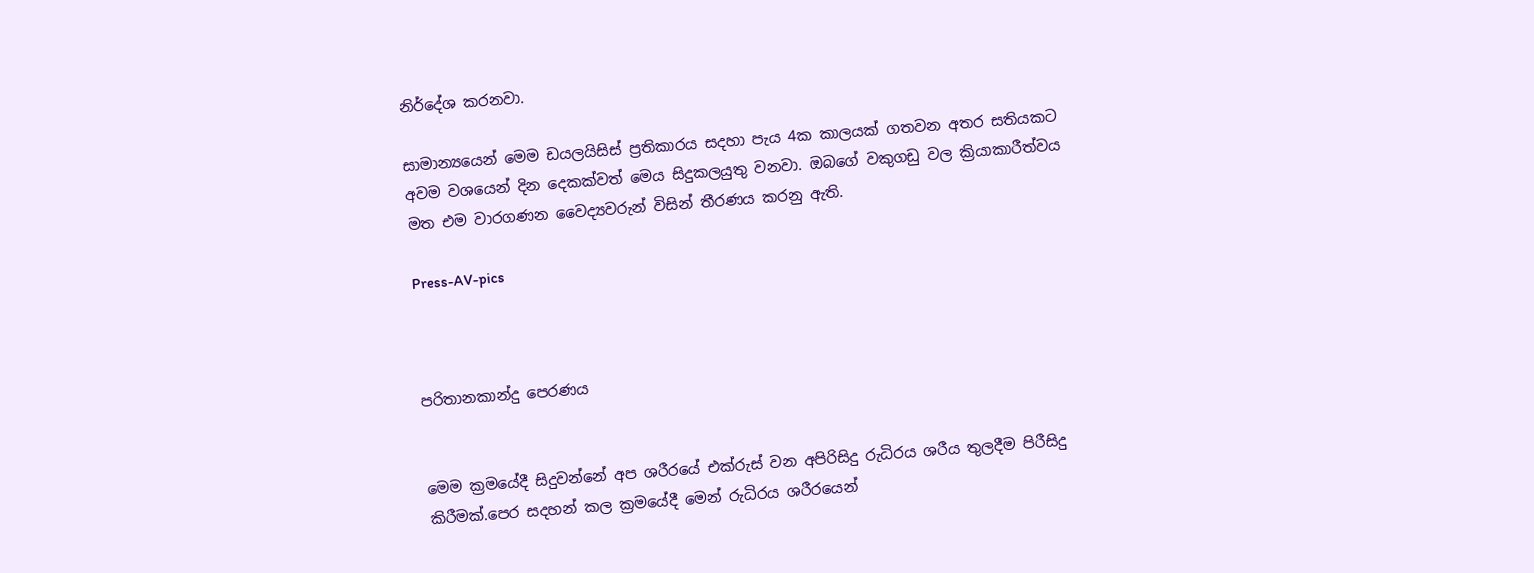නිර්දේශ කරනවා.

සාමාන්‍යයෙන් මෙම ඩයලයිසිස් ප්‍රතිකාරය සදහා පැය 4ක කාලයක් ගතවන අතර සතියකට අවම වශයෙන් දින දෙකක්වත් මෙය සිදුකලයුතු වනවා. ඔබගේ වකුගඩු වල ක්‍රියාකාරීත්වය මත එම වාරගණන වෛද්‍යවරුන් විසින් තීරණය කරනු ඇති.

Press-AV-pics



පරිතානකාන්දු පෙරණය


මෙම ක්‍රමයේදී සිදුවන්නේ අප ශරීරයේ එක්රුස් වන අපිරිසිදු රුධිරය ශරීය තුලදීම පිරීසිදු කිරීමක්.පෙර සදහන් කල ක්‍රමයේදී මෙන් රුධිරය ශරීරයෙන්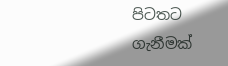පිටතට ගැනීමක්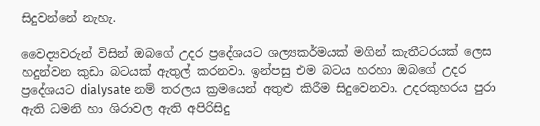සිදුවන්නේ නැහැ.

වෛද්‍යවරුන් විසින් ඔබගේ උදර ප්‍රදේශයට ශල්‍යකර්මයක් මගින් කැතීටරයක් ලෙස හදුන්වන කුඩා බටයක් ඇතුල් කරනවා. ඉන්පසු එම බටය හරහා ඔබගේ උදර ප්‍රදේශයට dialysate නම් තරලය ක්‍රමයෙන් අතුළු කිරීම සිදුවෙනවා. උදරකුහරය පුරා ඇති ධමනි හා ශිරාවල ඇති අපිරිසිදු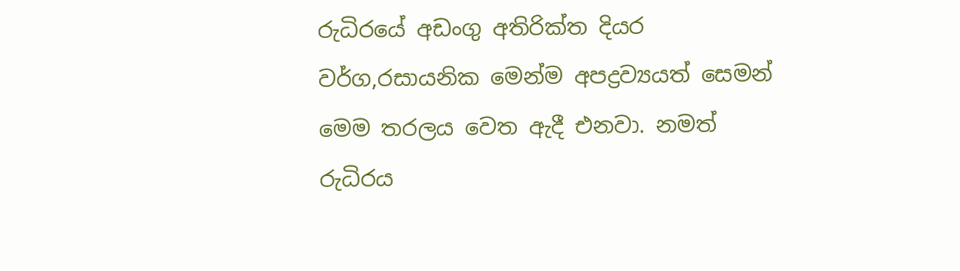රුධිරයේ අඩංගු අතිරික්ත දියර වර්ග,රසායනික මෙන්ම අපද්‍රව්‍යයත් සෙමන් මෙම තරලය වෙත ඇදී එනවා. නමත් රුධිරය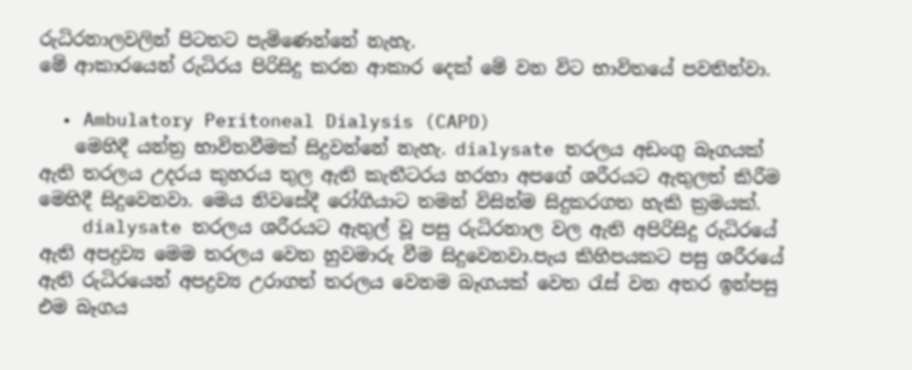රුධිරනාලවලින් පිටතට පැමිණෙන්නේ නැහැ.
මේ ආකාරයෙන් රුධිරය පිරිසිදු කරන ආකාර දෙක් මේ වන විට භාවිතයේ පවතින්වා.

  • Ambulatory Peritoneal Dialysis (CAPD)
    මෙහිදී යන්ත්‍ර භාවිතවීමක් සිදුවන්නේ නැහැ. dialysate තරලය අඩංගු බෑගයක් ඇති තරලය උදරය කුහරය තුල ඇති කැතීටරය හරහා අපගේ ශරීරයට ඇතුලත් කිරීම මෙහිදී සිදුවෙනවා. මෙය නිවසේදී රෝගියාට තමන් විසින්ම සිදුකරගත හැකි ක්‍රමයක්.
    dialysate තරලය ශරීරයට ඇතුල් වූ පසු රුධිරනාල වල ඇති අපිරිසිදු රුධිරයේ ඇති අපද්‍රව්‍ය මෙම තරලය වෙත හුවමාරු වීම සිදුවෙනවා.පැය කිහිපයකට පසු ශරීරයේ ඇති රුධිරයෙන් අපද්‍රව්‍ය උරාගත් තරලය වෙනම බෑගයක් වෙත රැස් වන අතර ඉන්පසු එම බෑගය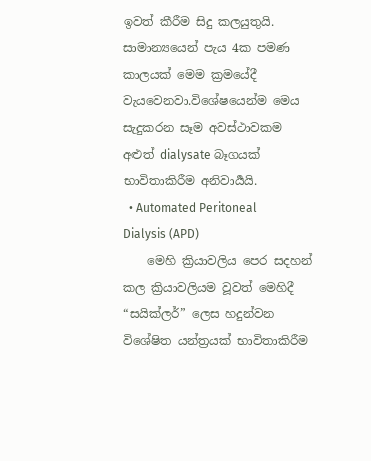ඉවත් කීරීම සිදු කලයුතුයි. සාමාන්‍යයෙන් පැය 4ක පමණ කාලයක් මෙම ක්‍රමයේදී වැයවෙනවා.විශේෂයෙන්ම මෙය සැදුකරන සෑම අවස්ථාවකම අළුත් dialysate බෑගයක් භාවිතාකිරීම අනිවාර්‍යයි.
  • Automated Peritoneal Dialysis (APD)
    මෙහි ක්‍රියාවලිය පෙර සදහන් කල ක්‍රියාවලියම වූවත් මෙහිදී “සයික්ලර්” ලෙස හදුන්වන විශේෂිත යන්ත්‍රයක් භාවිතාකිරීම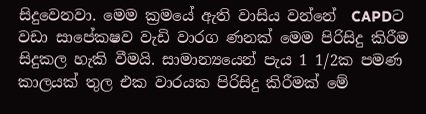සිදුවෙනවා. මෙම ක්‍රමයේ ඇති වාසිය වන්නේ  CAPDට වඩා සාපේකෂව වැඩි වාරග ණනක් මෙම පිරිසිදු කිරීම සිදුකල හැකි වීමයි. සාමාන්‍යයෙන් පැය 1 1/2ක පමණ කාලයක් තුල එක වාරයක පිරිසිදු කිරීමක් මේ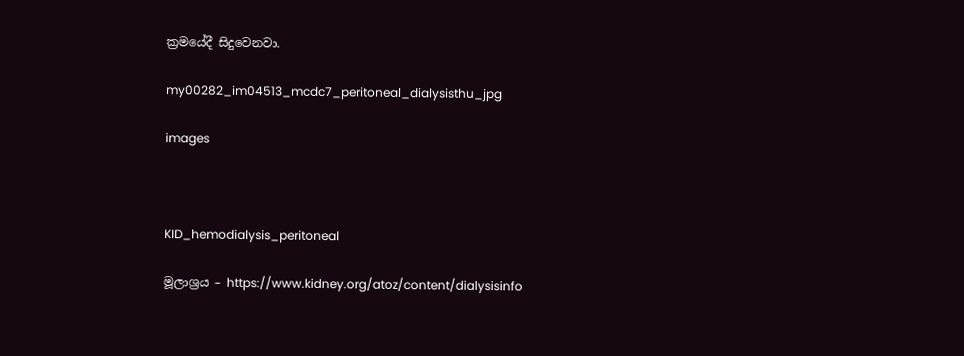ක්‍රමයේදී සිදුවෙනවා.

my00282_im04513_mcdc7_peritoneal_dialysisthu_jpg

images



KID_hemodialysis_peritoneal

මූලාශ්‍රය – https://www.kidney.org/atoz/content/dialysisinfo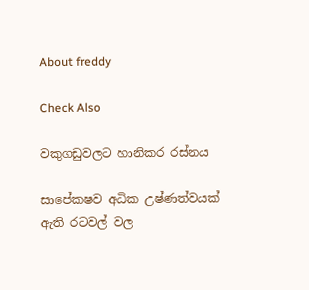About freddy

Check Also

වකුගඩුවලට හානිකර රස්නය

සාපේකෂව අධික උෂ්ණත්වයක් ඇති රටවල් වල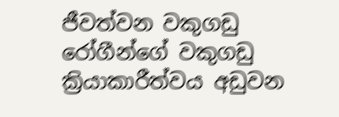ජීවත්වන වකුගඩු රෝගීන්ගේ වකුගඩු ක්‍රියාකාරීත්වය අඩුවන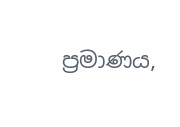ප්‍රමාණය,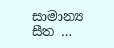සාමාන්‍ය සීත …